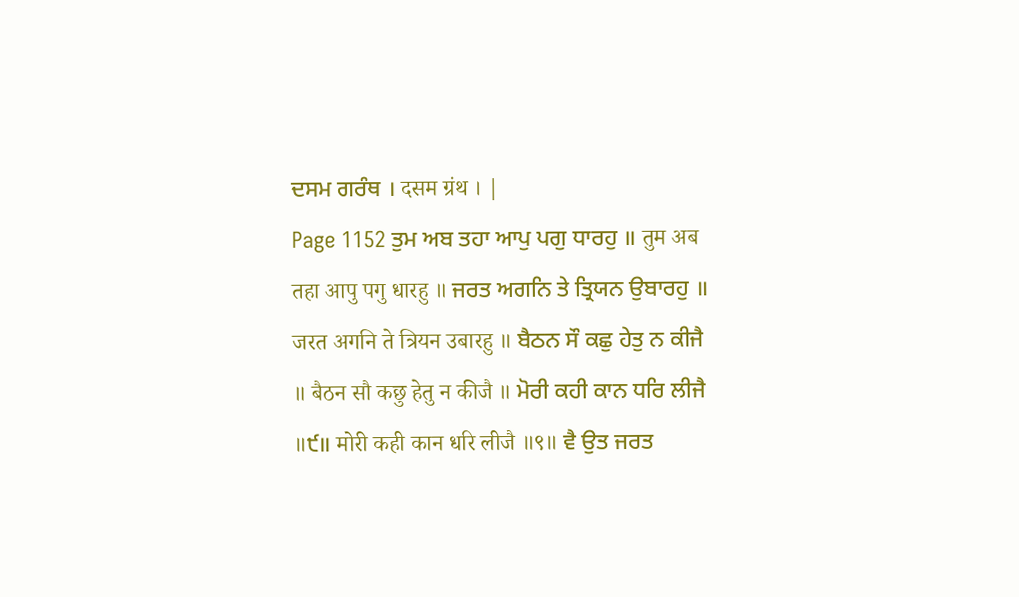ਦਸਮ ਗਰੰਥ । दसम ग्रंथ । |
Page 1152 ਤੁਮ ਅਬ ਤਹਾ ਆਪੁ ਪਗੁ ਧਾਰਹੁ ॥ तुम अब तहा आपु पगु धारहु ॥ ਜਰਤ ਅਗਨਿ ਤੇ ਤ੍ਰਿਯਨ ਉਬਾਰਹੁ ॥ जरत अगनि ते त्रियन उबारहु ॥ ਬੈਠਨ ਸੌ ਕਛੁ ਹੇਤੁ ਨ ਕੀਜੈ ॥ बैठन सौ कछु हेतु न कीजै ॥ ਮੋਰੀ ਕਹੀ ਕਾਨ ਧਰਿ ਲੀਜੈ ॥੯॥ मोरी कही कान धरि लीजै ॥९॥ ਵੈ ਉਤ ਜਰਤ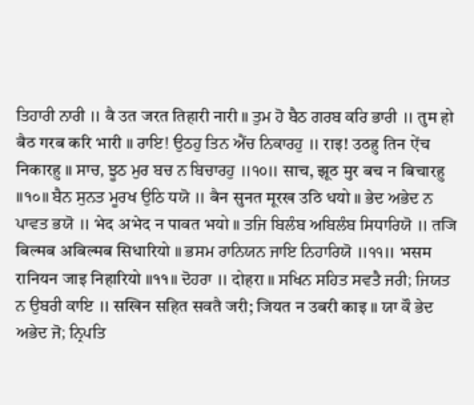ਤਿਹਾਰੀ ਨਾਰੀ ॥ वै उत जरत तिहारी नारी ॥ ਤੁਮ ਹੋ ਬੈਠ ਗਰਬ ਕਰਿ ਭਾਰੀ ॥ तुम हो बैठ गरब करि भारी ॥ ਰਾਇ! ਉਠਹੁ ਤਿਨ ਐਂਚ ਨਿਕਾਰਹੁ ॥ राइ! उठहु तिन ऐंच निकारहु ॥ ਸਾਚ, ਝੂਠ ਮੁਰ ਬਚ ਨ ਬਿਚਾਰਹੁ ॥੧੦॥ साच, झूठ मुर बच न बिचारहु ॥१०॥ ਬੈਨ ਸੁਨਤ ਮੂਰਖ ਉਠਿ ਧਯੋ ॥ बैन सुनत मूरख उठि धयो ॥ ਭੇਦ ਅਭੇਦ ਨ ਪਾਵਤ ਭਯੋ ॥ भेद अभेद न पावत भयो ॥ ਤਜਿ ਬਿਲੰਬ ਅਬਿਲੰਬ ਸਿਧਾਰਿਯੋ ॥ तजि बिल्मब अबिल्मब सिधारियो ॥ ਭਸਮ ਰਾਨਿਯਨ ਜਾਇ ਨਿਹਾਰਿਯੋ ॥੧੧॥ भसम रानियन जाइ निहारियो ॥११॥ ਦੋਹਰਾ ॥ दोहरा ॥ ਸਖਿਨ ਸਹਿਤ ਸਵਤੈ ਜਰੀ; ਜਿਯਤ ਨ ਉਬਰੀ ਕਾਇ ॥ सखिन सहित सवतै जरी; जियत न उबरी काइ ॥ ਯਾ ਕੌ ਭੇਦ ਅਭੇਦ ਜੋ; ਨ੍ਰਿਪਤਿ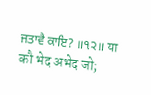ਜਤਾਵੈ ਕਾਇ? ॥੧੨॥ या कौ भेद अभेद जो;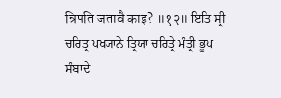न्रिपति जतावै काइ? ॥१२॥ ਇਤਿ ਸ੍ਰੀ ਚਰਿਤ੍ਰ ਪਖ੍ਯਾਨੇ ਤ੍ਰਿਯਾ ਚਰਿਤ੍ਰੇ ਮੰਤ੍ਰੀ ਭੂਪ ਸੰਬਾਦੇ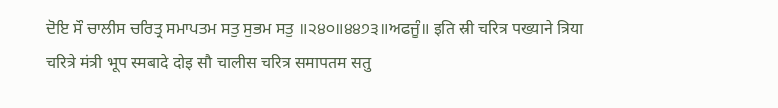ਦੋਇ ਸੌ ਚਾਲੀਸ ਚਰਿਤ੍ਰ ਸਮਾਪਤਮ ਸਤੁ ਸੁਭਮ ਸਤੁ ॥੨੪੦॥੪੪੭੩॥ਅਫਜੂੰ॥ इति स्री चरित्र पख्याने त्रिया चरित्रे मंत्री भूप स्मबादे दोइ सौ चालीस चरित्र समापतम सतु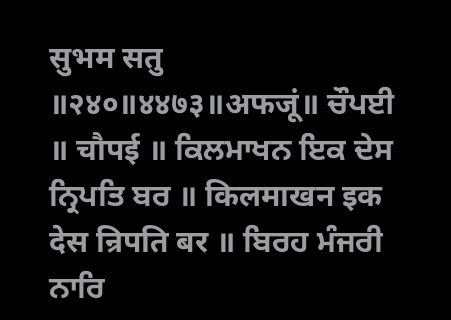सुभम सतु ॥२४०॥४४७३॥अफजूं॥ ਚੌਪਈ ॥ चौपई ॥ ਕਿਲਮਾਖਨ ਇਕ ਦੇਸ ਨ੍ਰਿਪਤਿ ਬਰ ॥ किलमाखन इक देस न्रिपति बर ॥ ਬਿਰਹ ਮੰਜਰੀ ਨਾਰਿ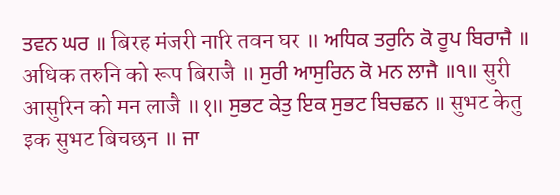ਤਵਨ ਘਰ ॥ बिरह मंजरी नारि तवन घर ॥ ਅਧਿਕ ਤਰੁਨਿ ਕੋ ਰੂਪ ਬਿਰਾਜੈ ॥ अधिक तरुनि को रूप बिराजै ॥ ਸੁਰੀ ਆਸੁਰਿਨ ਕੋ ਮਨ ਲਾਜੈ ॥੧॥ सुरी आसुरिन को मन लाजै ॥१॥ ਸੁਭਟ ਕੇਤੁ ਇਕ ਸੁਭਟ ਬਿਚਛਨ ॥ सुभट केतु इक सुभट बिचछन ॥ ਜਾ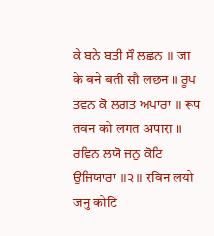ਕੇ ਬਨੇ ਬਤੀ ਸੌ ਲਛਨ ॥ जा के बने बती सौ लछन ॥ ਰੂਪ ਤਵਨ ਕੋ ਲਗਤ ਅਪਾਰਾ ॥ रूप तवन को लगत अपारा ॥ ਰਵਿਨ ਲਯੋ ਜਨੁ ਕੋਟਿ ਉਜਿਯਾਰਾ ॥੨॥ रविन लयो जनु कोटि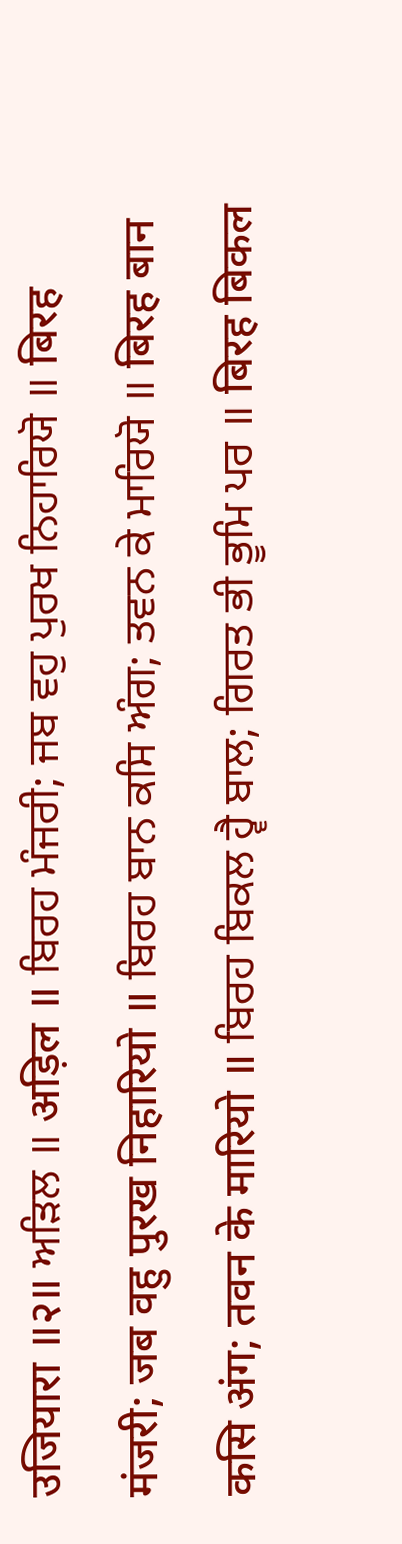उजियारा ॥२॥ ਅੜਿਲ ॥ अड़िल ॥ ਬਿਰਹ ਮੰਜਰੀ; ਜਬ ਵਹੁ ਪੁਰਖ ਨਿਹਾਰਿਯੋ ॥ बिरह मंजरी; जब वहु पुरख निहारियो ॥ ਬਿਰਹ ਬਾਨ ਕਸਿ ਅੰਗ; ਤਵਨ ਕੇ ਮਾਰਿਯੋ ॥ बिरह बान कसि अंग; तवन के मारियो ॥ ਬਿਰਹ ਬਿਕਲ ਹ੍ਵੈ ਬਾਲ; ਗਿਰਤ ਭੀ ਭੂਮਿ ਪਰ ॥ बिरह बिकल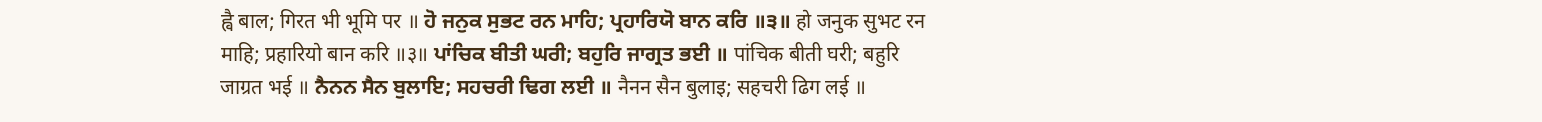ह्वै बाल; गिरत भी भूमि पर ॥ ਹੋ ਜਨੁਕ ਸੁਭਟ ਰਨ ਮਾਹਿ; ਪ੍ਰਹਾਰਿਯੋ ਬਾਨ ਕਰਿ ॥੩॥ हो जनुक सुभट रन माहि; प्रहारियो बान करि ॥३॥ ਪਾਂਚਿਕ ਬੀਤੀ ਘਰੀ; ਬਹੁਰਿ ਜਾਗ੍ਰਤ ਭਈ ॥ पांचिक बीती घरी; बहुरि जाग्रत भई ॥ ਨੈਨਨ ਸੈਨ ਬੁਲਾਇ; ਸਹਚਰੀ ਢਿਗ ਲਈ ॥ नैनन सैन बुलाइ; सहचरी ढिग लई ॥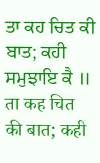ਤਾ ਕਹ ਚਿਤ ਕੀ ਬਾਤ; ਕਹੀ ਸਮੁਝਾਇ ਕੈ ॥ ता कह चित की बात; कही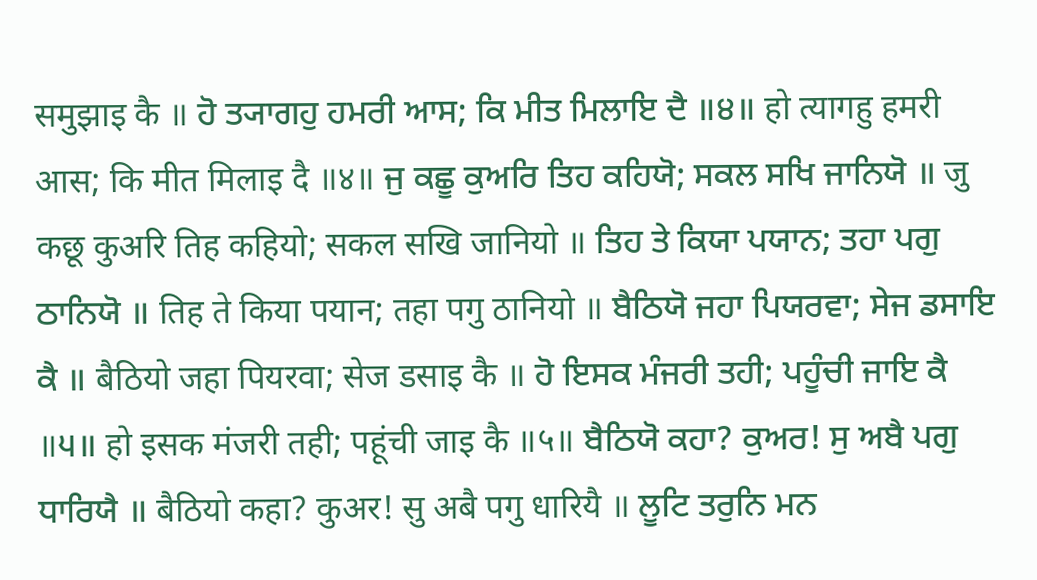समुझाइ कै ॥ ਹੋ ਤ੍ਯਾਗਹੁ ਹਮਰੀ ਆਸ; ਕਿ ਮੀਤ ਮਿਲਾਇ ਦੈ ॥੪॥ हो त्यागहु हमरी आस; कि मीत मिलाइ दै ॥४॥ ਜੁ ਕਛੂ ਕੁਅਰਿ ਤਿਹ ਕਹਿਯੋ; ਸਕਲ ਸਖਿ ਜਾਨਿਯੋ ॥ जु कछू कुअरि तिह कहियो; सकल सखि जानियो ॥ ਤਿਹ ਤੇ ਕਿਯਾ ਪਯਾਨ; ਤਹਾ ਪਗੁ ਠਾਨਿਯੋ ॥ तिह ते किया पयान; तहा पगु ठानियो ॥ ਬੈਠਿਯੋ ਜਹਾ ਪਿਯਰਵਾ; ਸੇਜ ਡਸਾਇ ਕੈ ॥ बैठियो जहा पियरवा; सेज डसाइ कै ॥ ਹੋ ਇਸਕ ਮੰਜਰੀ ਤਹੀ; ਪਹੂੰਚੀ ਜਾਇ ਕੈ ॥੫॥ हो इसक मंजरी तही; पहूंची जाइ कै ॥५॥ ਬੈਠਿਯੋ ਕਹਾ? ਕੁਅਰ! ਸੁ ਅਬੈ ਪਗੁ ਧਾਰਿਯੈ ॥ बैठियो कहा? कुअर! सु अबै पगु धारियै ॥ ਲੂਟਿ ਤਰੁਨਿ ਮਨ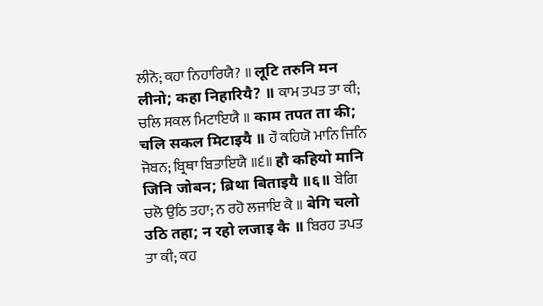ਲੀਨੋ; ਕਹਾ ਨਿਹਾਰਿਯੈ? ॥ लूटि तरुनि मन लीनो; कहा निहारियै? ॥ ਕਾਮ ਤਪਤ ਤਾ ਕੀ; ਚਲਿ ਸਕਲ ਮਿਟਾਇਯੈ ॥ काम तपत ता की; चलि सकल मिटाइयै ॥ ਹੌ ਕਹਿਯੋ ਮਾਨਿ ਜਿਨਿ ਜੋਬਨ; ਬ੍ਰਿਥਾ ਬਿਤਾਇਯੈ ॥੬॥ हौ कहियो मानि जिनि जोबन; ब्रिथा बिताइयै ॥६॥ ਬੇਗਿ ਚਲੋ ਉਠਿ ਤਹਾ; ਨ ਰਹੋ ਲਜਾਇ ਕੈ ॥ बेगि चलो उठि तहा; न रहो लजाइ कै ॥ ਬਿਰਹ ਤਪਤ ਤਾ ਕੀ; ਕਹ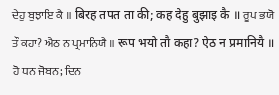ਦੇਹੁ ਬੁਝਾਇ ਕੈ ॥ बिरह तपत ता की; कह देहु बुझाइ कै ॥ ਰੂਪ ਭਯੋ ਤੌ ਕਹਾ? ਐਠ ਨ ਪ੍ਰਮਾਨਿਯੈ ॥ रूप भयो तौ कहा? ऐठ न प्रमानियै ॥ ਹੋ ਧਨ ਜੋਬਨ; ਦਿਨ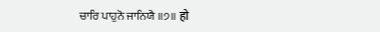ਚਾਰਿ ਪਾਹੁਨੋ ਜਾਨਿਯੈ ॥੭॥ हो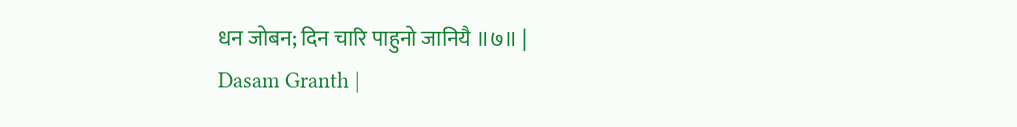धन जोबन; दिन चारि पाहुनो जानियै ॥७॥ |
Dasam Granth |